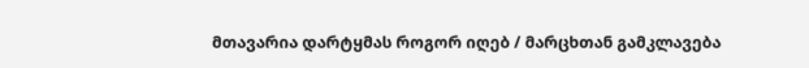მთავარია დარტყმას როგორ იღებ / მარცხთან გამკლავება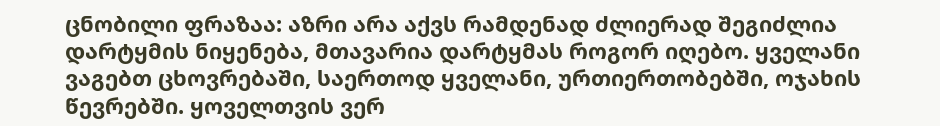ცნობილი ფრაზაა: აზრი არა აქვს რამდენად ძლიერად შეგიძლია დარტყმის ნიყენება, მთავარია დარტყმას როგორ იღებო. ყველანი ვაგებთ ცხოვრებაში, საერთოდ ყველანი, ურთიერთობებში, ოჯახის წევრებში. ყოველთვის ვერ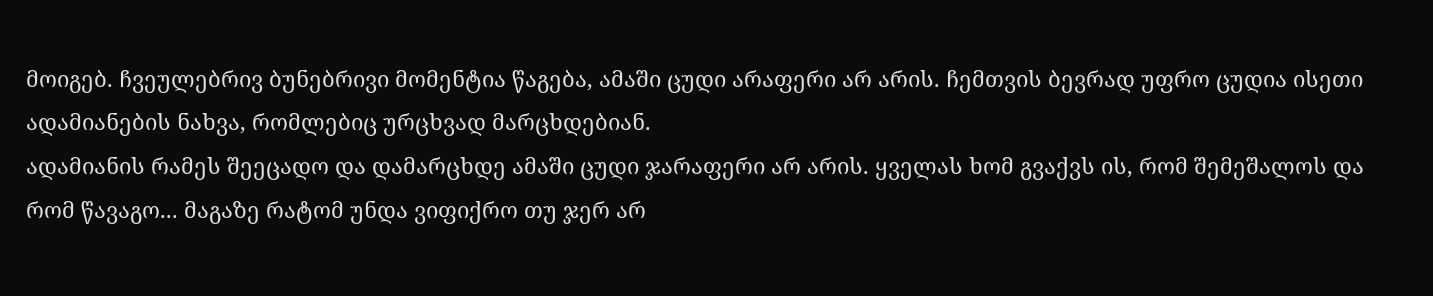მოიგებ. ჩვეულებრივ ბუნებრივი მომენტია წაგება, ამაში ცუდი არაფერი არ არის. ჩემთვის ბევრად უფრო ცუდია ისეთი ადამიანების ნახვა, რომლებიც ურცხვად მარცხდებიან.
ადამიანის რამეს შეეცადო და დამარცხდე ამაში ცუდი ჯარაფერი არ არის. ყველას ხომ გვაქვს ის, რომ შემეშალოს და რომ წავაგო... მაგაზე რატომ უნდა ვიფიქრო თუ ჯერ არ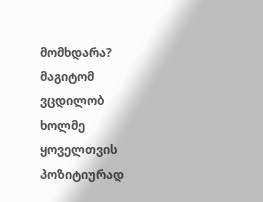მომხდარა? მაგიტომ ვცდილობ ხოლმე ყოველთვის პოზიტიურად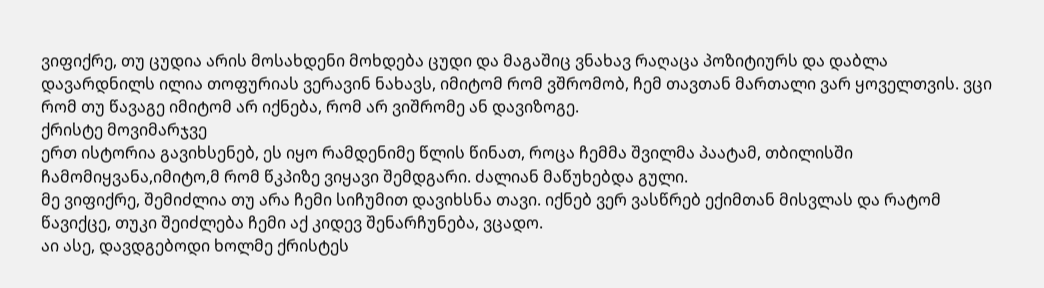ვიფიქრე, თუ ცუდია არის მოსახდენი მოხდება ცუდი და მაგაშიც ვნახავ რაღაცა პოზიტიურს და დაბლა დავარდნილს ილია თოფურიას ვერავინ ნახავს, იმიტომ რომ ვშრომობ, ჩემ თავთან მართალი ვარ ყოველთვის. ვცი რომ თუ წავაგე იმიტომ არ იქნება, რომ არ ვიშრომე ან დავიზოგე.
ქრისტე მოვიმარჯვე
ერთ ისტორია გავიხსენებ, ეს იყო რამდენიმე წლის წინათ, როცა ჩემმა შვილმა პაატამ, თბილისში ჩამომიყვანა,იმიტო,მ რომ წკპიზე ვიყავი შემდგარი. ძალიან მაწუხებდა გული.
მე ვიფიქრე, შემიძლია თუ არა ჩემი სიჩუმით დავიხსნა თავი. იქნებ ვერ ვასწრებ ექიმთან მისვლას და რატომ წავიქცე, თუკი შეიძლება ჩემი აქ კიდევ შენარჩუნება, ვცადო.
აი ასე, დავდგებოდი ხოლმე ქრისტეს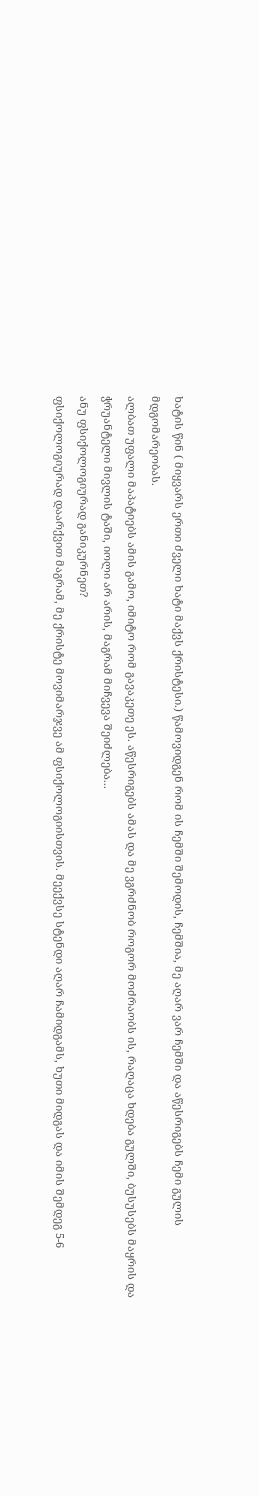ხატის წინ ( მიყვარს ერთი ძველი ხატი მაქვს ქრისტესი.) წამოვიდგენ რომ ის ჩემში შემოდის, ჩემშია, მე აღარ ვარ ჩემში და აწესრიგებს ჩემი გულის მდგომარეობას.
ალბათ უფალი მაპატიებს ამის გამო, იმიტო რომ გავაკეთე ეს. აწესრიგებს ამას და მე ვგრძნობ როგორ მოძრაობს ის, რაღაცა ხდება გულში, ბუსუსებს მაყრის და ჭრუანტელი მივლის ტაში, იოლი არ არის, მაგრამ მიჩვევა შეიძლება...
ანუ ფსიქოლოგიურად განიკურნეთ?
ფსიქოლოგიურად დაარქვით მაგრამ, მე ქრისტე მოვიმარჯვე ამ ფსიქოლოგიისთვის. მეექვსე სტენდი აღარ ჩამიდგამს, ხუთი მიდგას და იმის შემდეგ 5-6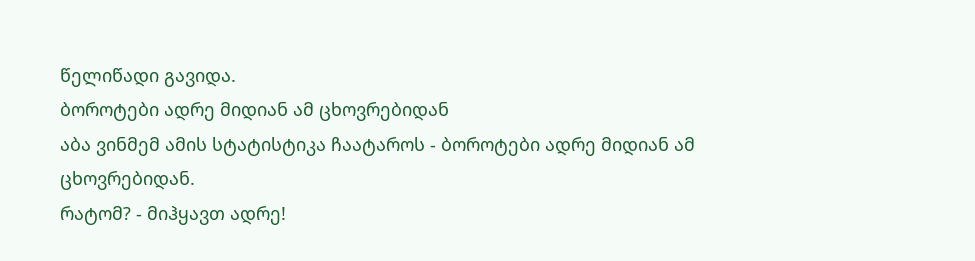წელიწადი გავიდა.
ბოროტები ადრე მიდიან ამ ცხოვრებიდან
აბა ვინმემ ამის სტატისტიკა ჩაატაროს - ბოროტები ადრე მიდიან ამ ცხოვრებიდან.
რატომ? - მიჰყავთ ადრე!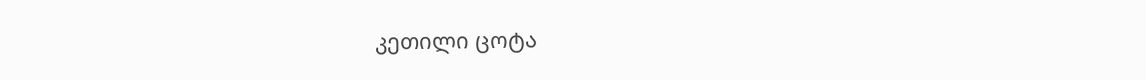კეთილი ცოტა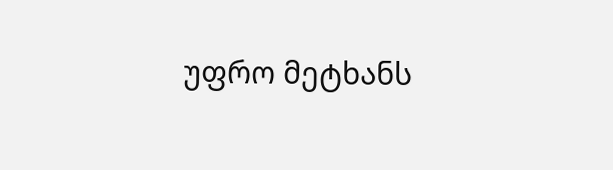უფრო მეტხანს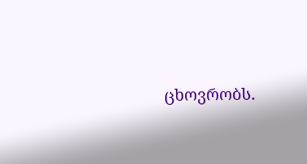ცხოვრობს.